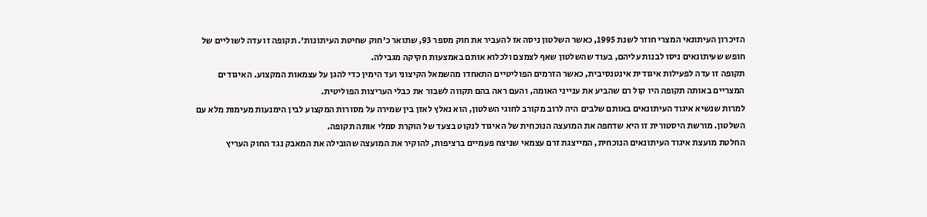הזיכרון העיתונאי המצרי חוזר לשנת 1995, כאשר השלטון ניסה אז להעביר את חוק מספר 93, שתואר כ'חוק שחיטת העיתונות'. תקופה זו עדה לשוליים של חופש שעיתונאים ניסו לבנות עליהם, בעוד שהשלטון שאף לצמצם ולכלוא אותם באמצעות חקיקה מגבילה.
תקופה זו עדה לפעילות איגודית אינטנסיבית, כאשר הזרמים הפוליטיים התאחדו מהשמאל הקיצוני ועד הימין כדי להגן על עצמאות המקצוע. האיגודים המצריים באותה תקופה היו קול רם שהביע את ענייני האומה, והעם ראה בהם תקווה לשבור את כבלי העריצות הפוליטית.
למרות שנשיא איגוד העיתונאים באותם שלבים היה לרוב מקורב לחוגי השלטון, הוא נאלץ לאזן בין שמירה על מסורות המקצוע לבין הימנעות מעימות מלא עם השלטון. מורשת היסטורית זו היא שדחפה את המועצה הנוכחית של האיגוד לנקוט בצעד של הוקרת סמלי אותה תקופה.
החלטת מועצת איגוד העיתונאים הנוכחית, המייצגת זרם עצמאי שניצח פעמיים ברציפות, להוקיר את המועצה שהובילה את המאבק נגד החוק העריץ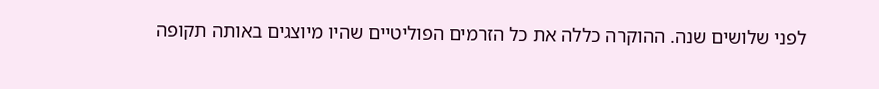לפני שלושים שנה. ההוקרה כללה את כל הזרמים הפוליטיים שהיו מיוצגים באותה תקופה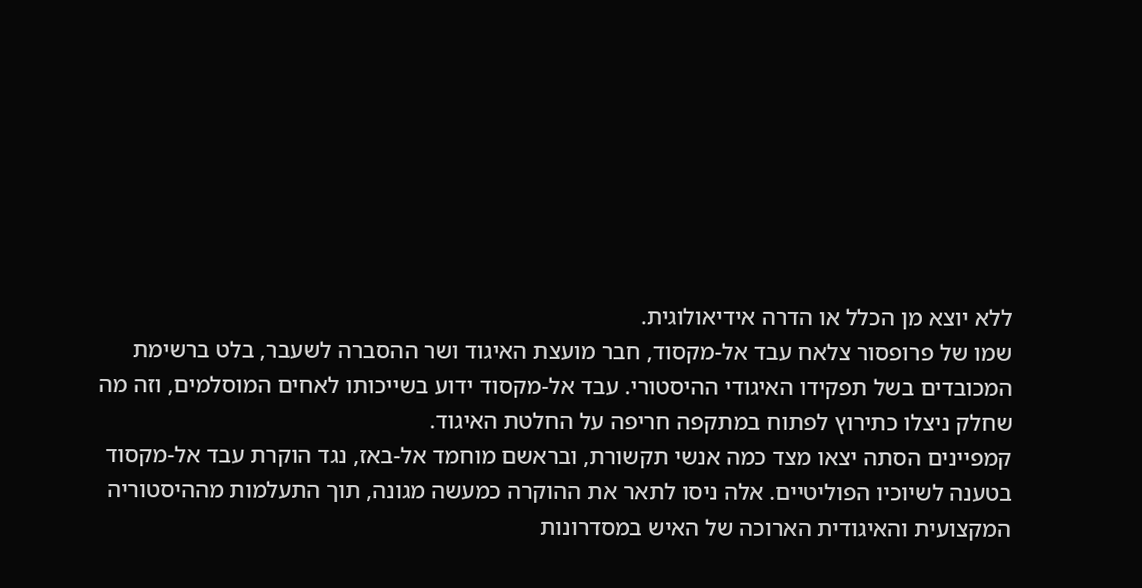ללא יוצא מן הכלל או הדרה אידיאולוגית.
שמו של פרופסור צלאח עבד אל-מקסוד, חבר מועצת האיגוד ושר ההסברה לשעבר, בלט ברשימת המכובדים בשל תפקידו האיגודי ההיסטורי. עבד אל-מקסוד ידוע בשייכותו לאחים המוסלמים, וזה מה שחלק ניצלו כתירוץ לפתוח במתקפה חריפה על החלטת האיגוד.
קמפיינים הסתה יצאו מצד כמה אנשי תקשורת, ובראשם מוחמד אל-באז, נגד הוקרת עבד אל-מקסוד בטענה לשיוכיו הפוליטיים. אלה ניסו לתאר את ההוקרה כמעשה מגונה, תוך התעלמות מההיסטוריה המקצועית והאיגודית הארוכה של האיש במסדרונות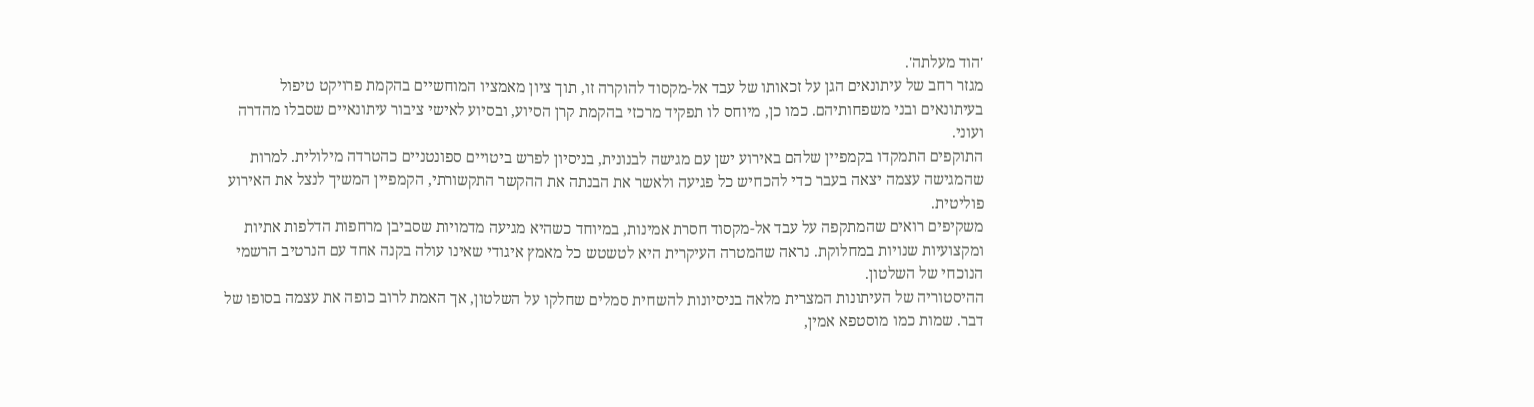'הוד מעלתה'.
מגזר רחב של עיתונאים הגן על זכאותו של עבד אל-מקסוד להוקרה זו, תוך ציון מאמציו המוחשיים בהקמת פרויקט טיפול בעיתונאים ובני משפחותיהם. כמו כן, מיוחס לו תפקיד מרכזי בהקמת קרן הסיוע, ובסיוע לאישי ציבור עיתונאיים שסבלו מהדרה ועוני.
התוקפים התמקדו בקמפיין שלהם באירוע ישן עם מגישה לבנונית, בניסיון לפרש ביטויים ספונטניים כהטרדה מילולית. למרות שהמגישה עצמה יצאה בעבר כדי להכחיש כל פגיעה ולאשר את הבנתה את ההקשר התקשורתי, הקמפיין המשיך לנצל את האירוע פוליטית.
משקיפים רואים שהמתקפה על עבד אל-מקסוד חסרת אמינות, במיוחד כשהיא מגיעה מדמויות שסביבן מרחפות הדלפות אתיות ומקצועיות שנויות במחלוקת. נראה שהמטרה העיקרית היא לטשטש כל מאמץ איגודי שאינו עולה בקנה אחד עם הנרטיב הרשמי הנוכחי של השלטון.
ההיסטוריה של העיתונות המצרית מלאה בניסיונות להשחית סמלים שחלקו על השלטון, אך האמת לרוב כופה את עצמה בסופו של דבר. שמות כמו מוסטפא אמין,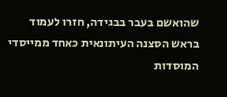שהואשם בעבר בבגידה, חזרו לעמוד בראש הסצנה העיתונאית כאחד ממייסדי המוסדות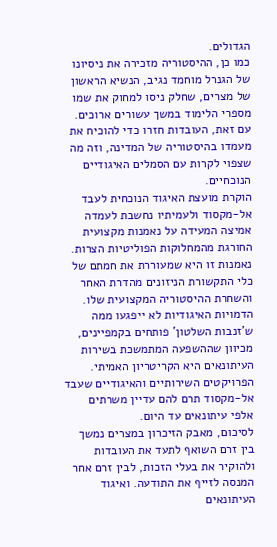הגדולים.
כמו כן, ההיסטוריה מזכירה את ניסיונו של הגנרל מוחמד נגיב, הנשיא הראשון של מצרים, שחלק ניסו למחוק את שמו מספרי הלימוד במשך עשורים ארוכים. עם זאת, העובדות חזרו כדי להוכיח את מעמדו בהיסטוריה של המדינה, וזה מה שצפוי לקרות עם הסמלים האיגודיים הנוכחיים.
הוקרת מועצת האיגוד הנוכחית לעבד אל-מקסוד ולעמיתיו נחשבת לעמדה אמיצה המעידה על נאמנות מקצועית החורגת מהמחלוקות הפוליטיות הצרות. נאמנות זו היא שמעוררת את חמתם של כלי התקשורת הניזונים מהדרת האחר והשחרת ההיסטוריה המקצועית שלו.
הדמויות האיגודיות לא ייפגעו ממה ש'זנבות השלטון' פותחים בקמפיינים, מכיוון שההשפעה המתמשכת בשירות העיתונאים היא הקריטריון האמיתי. הפרויקטים השירותיים והאיגודיים שעבד אל-מקסוד תרם להם עדיין משרתים אלפי עיתונאים עד היום.
לסיכום, מאבק הזיכרון במצרים נמשך בין זרם השואף לתעד את העובדות ולהוקיר את בעלי הזכות, לבין זרם אחר המנסה לזייף את התודעה. ואיגוד העיתונאים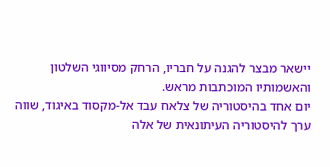יישאר מבצר להגנה על חבריו, הרחק מסיווגי השלטון והאשמותיו המוכתבות מראש.
יום אחד בהיסטוריה של צלאח עבד אל-מקסוד באיגוד, שווה ערך להיסטוריה העיתונאית של אלה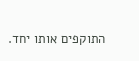התוקפים אותו יחד.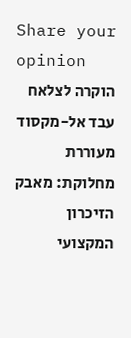Share your opinion
הוקרה לצלאח עבד אל-מקסוד מעוררת מחלוקת: מאבק הזיכרון המקצועי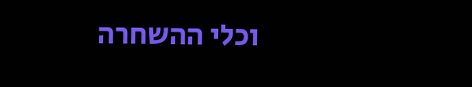וכלי ההשחרה